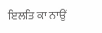ਇਲਤਿ ਕਾ ਨਾਉਂ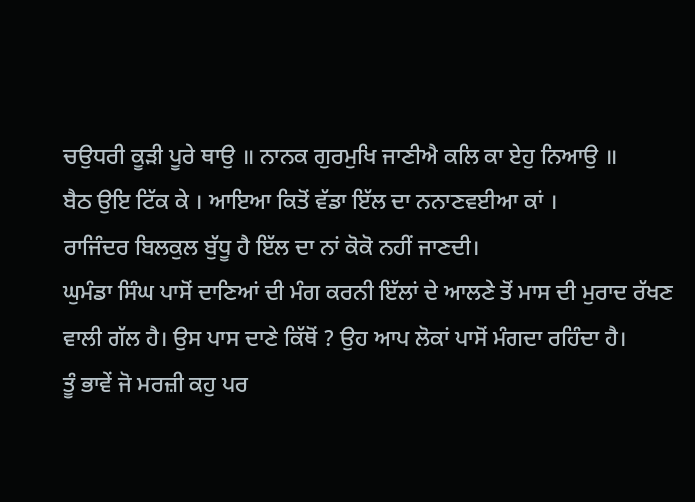ਚਉਧਰੀ ਕੂੜੀ ਪੂਰੇ ਥਾਉ ॥ ਨਾਨਕ ਗੁਰਮੁਖਿ ਜਾਣੀਐ ਕਲਿ ਕਾ ਏਹੁ ਨਿਆਉ ॥
ਬੈਠ ਉਇ ਟਿੱਕ ਕੇ । ਆਇਆ ਕਿਤੋਂ ਵੱਡਾ ਇੱਲ ਦਾ ਨਨਾਣਵਈਆ ਕਾਂ ।
ਰਾਜਿੰਦਰ ਬਿਲਕੁਲ ਬੁੱਧੂ ਹੈ ਇੱਲ ਦਾ ਨਾਂ ਕੋਕੋ ਨਹੀਂ ਜਾਣਦੀ।
ਘੁਮੰਡਾ ਸਿੰਘ ਪਾਸੋਂ ਦਾਣਿਆਂ ਦੀ ਮੰਗ ਕਰਨੀ ਇੱਲਾਂ ਦੇ ਆਲਣੇ ਤੋਂ ਮਾਸ ਦੀ ਮੁਰਾਦ ਰੱਖਣ ਵਾਲੀ ਗੱਲ ਹੈ। ਉਸ ਪਾਸ ਦਾਣੇ ਕਿੱਥੋਂ ? ਉਹ ਆਪ ਲੋਕਾਂ ਪਾਸੋਂ ਮੰਗਦਾ ਰਹਿੰਦਾ ਹੈ।
ਤੂੰ ਭਾਵੇਂ ਜੋ ਮਰਜ਼ੀ ਕਹੁ ਪਰ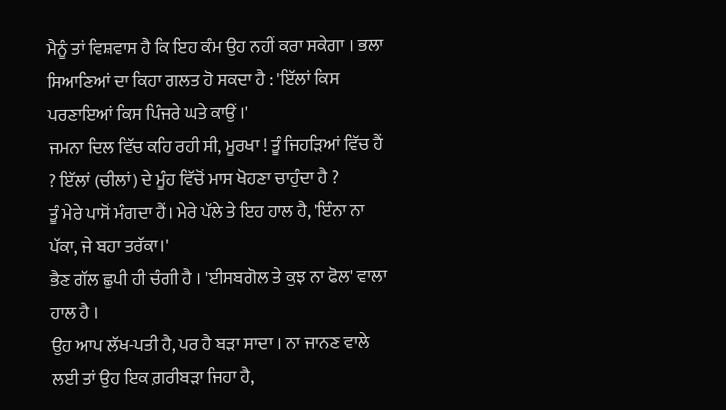ਮੈਨੂੰ ਤਾਂ ਵਿਸ਼ਵਾਸ ਹੈ ਕਿ ਇਹ ਕੰਮ ਉਹ ਨਹੀਂ ਕਰਾ ਸਕੇਗਾ । ਭਲਾ ਸਿਆਣਿਆਂ ਦਾ ਕਿਹਾ ਗਲਤ ਹੋ ਸਕਦਾ ਹੈ : 'ਇੱਲਾਂ ਕਿਸ ਪਰਣਾਇਆਂ ਕਿਸ ਪਿੰਜਰੇ ਘਤੇ ਕਾਉਂ ।'
ਜਮਨਾ ਦਿਲ ਵਿੱਚ ਕਹਿ ਰਹੀ ਸੀ, ਮੂਰਖਾ ! ਤੂੰ ਜਿਹੜਿਆਂ ਵਿੱਚ ਹੈਂ ? ਇੱਲਾਂ (ਚੀਲਾਂ) ਦੇ ਮੂੰਹ ਵਿੱਚੋਂ ਮਾਸ ਖੋਹਣਾ ਚਾਹੁੰਦਾ ਹੈ ?
ਤੂੰ ਮੇਰੇ ਪਾਸੋਂ ਮੰਗਦਾ ਹੈਂ। ਮੇਰੇ ਪੱਲੇ ਤੇ ਇਹ ਹਾਲ ਹੈ, 'ਇੰਨਾ ਨਾ ਪੱਕਾ, ਜੇ ਬਹਾ ਤਰੱਕਾ।'
ਭੈਣ ਗੱਲ ਛੁਪੀ ਹੀ ਚੰਗੀ ਹੈ । 'ਈਸਬਗੋਲ ਤੇ ਕੁਝ ਨਾ ਫੋਲ' ਵਾਲਾ ਹਾਲ ਹੈ ।
ਉਹ ਆਪ ਲੱਖ-ਪਤੀ ਹੈ, ਪਰ ਹੈ ਬੜਾ ਸਾਦਾ । ਨਾ ਜਾਨਣ ਵਾਲੇ ਲਈ ਤਾਂ ਉਹ ਇਕ ਗ਼ਰੀਬੜਾ ਜਿਹਾ ਹੈ,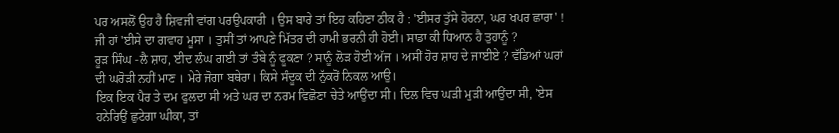ਪਰ ਅਸਲੋਂ ਉਹ ਹੈ ਸ਼ਿਵਜੀ ਵਾਂਗ ਪਰਉਪਕਾਰੀ । ਉਸ ਬਾਰੇ ਤਾਂ ਇਹ ਕਹਿਣਾ ਠੀਕ ਹੈ : 'ਈਸਰ ਤੁੱਸੇ ਹੋਰਨਾ, ਘਰ ਖਪਰ ਛਾਰਾ' !
ਜੀ ਹਾਂ 'ਈਸੇ ਦਾ ਗਵਾਹ ਮੂਸਾ । ਤੁਸੀਂ ਤਾਂ ਆਪਣੇ ਮਿੱਤਰ ਦੀ ਹਾਮੀ ਭਰਨੀ ਹੀ ਹੋਈ। ਸਾਡਾ ਕੀ ਧਿਆਨ ਹੈ ਤੁਹਾਨੂੰ ?
ਰੂੜ ਸਿੰਘ -ਲੈ ਸ਼ਾਹ, ਈਦ ਲੰਘ ਗਈ ਤਾਂ ਤੰਬੇ ਨੂੰ ਫੂਕਣਾ ? ਸਾਨੂੰ ਲੋੜ ਹੋਈ ਅੱਜ । ਅਸੀਂ ਹੋਰ ਸ਼ਾਹ ਦੇ ਜਾਈਏ ? ਵੱਡਿਆਂ ਘਰਾਂ ਦੀ ਘਰੋੜੀ ਨਹੀਂ ਮਾਣ । ਮੇਰੇ ਜੋਗਾ ਬਥੇਰਾ। ਕਿਸੇ ਸੰਦੂਕ ਦੀ ਨੁੱਕਰੋਂ ਨਿਕਲ ਆਉ।
ਇਕ ਇਕ ਪੈਰ ਤੇ ਦਮ ਫੁਲਦਾ ਸੀ ਅਤੇ ਘਰ ਦਾ ਨਰਮ ਵਿਛੋਣਾ ਚੇਤੇ ਆਉਂਦਾ ਸੀ। ਦਿਲ ਵਿਚ ਘੜੀ ਮੁੜੀ ਆਉਂਦਾ ਸੀ, 'ਏਸ ਹਨੇਰਿਉਂ ਛੁਟੇਗਾ ਘੀਕਾ, ਤਾਂ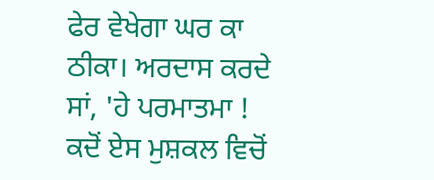ਫੇਰ ਵੇਖੇਗਾ ਘਰ ਕਾ ਠੀਕਾ। ਅਰਦਾਸ ਕਰਦੇ ਸਾਂ, 'ਹੇ ਪਰਮਾਤਮਾ ! ਕਦੋਂ ਏਸ ਮੁਸ਼ਕਲ ਵਿਚੋਂ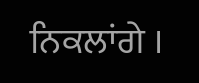ਨਿਕਲਾਂਗੇ ।